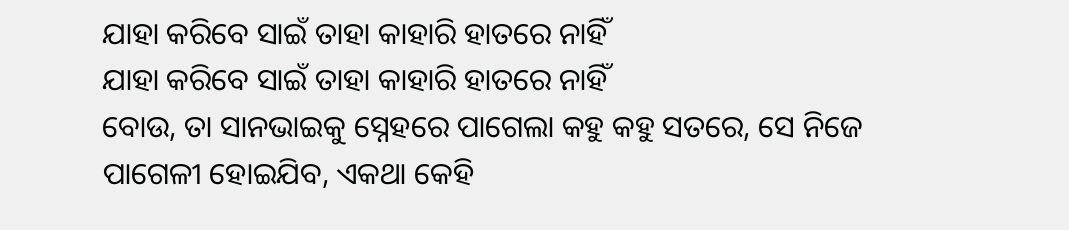ଯାହା କରିବେ ସାଇଁ ତାହା କାହାରି ହାତରେ ନାହିଁ
ଯାହା କରିବେ ସାଇଁ ତାହା କାହାରି ହାତରେ ନାହିଁ
ବୋଉ, ତା ସାନଭାଇକୁ ସ୍ନେହରେ ପାଗେଲା କହୁ କହୁ ସତରେ, ସେ ନିଜେ ପାଗେଳୀ ହୋଇଯିବ, ଏକଥା କେହି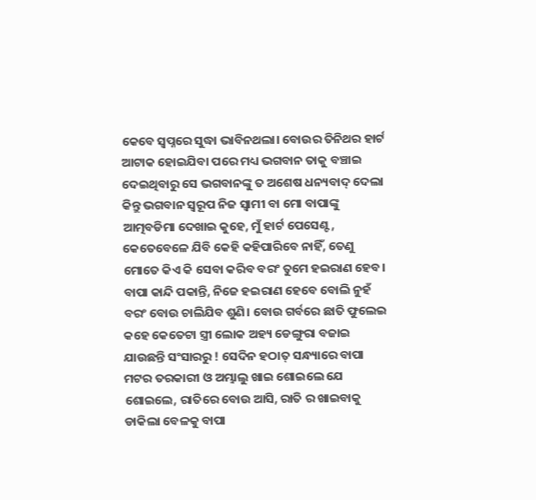କେବେ ସ୍ବପ୍ନରେ ସୁଦ୍ଧା ଭାବିନଥଲା। ବୋଉର ତିନିଥର ହାର୍ଟ ଆଟାକ ହୋଇଯିବା ପରେ ମଧ୍ୟ ଭଗବାନ ତାକୁ ବଞ୍ଚାଇ ଦେଇଥିବାରୁ ସେ ଭଗବାନଙ୍କୁ ତ ଅଶେଷ ଧନ୍ୟବାଦ୍ ଦେଲା କିନ୍ତୁ ଭଗବାନ ସ୍ୱରୂପ ନିଜ ସ୍ବାମୀ ବା ମୋ ବାପାଙ୍କୁ ଆତ୍ମବଡିମା ଦେଖାଇ କୁହେ, ମୁଁ ହାର୍ଟ ପେସେଣ୍ଟ, କେତେବେଳେ ଯିବି କେହି କହିପାରିବେ ନାହିଁ, ତେଣୁ ମୋତେ କିଏ କି ସେବା କରିବ ବରଂ ତୁମେ ହଇରାଣ ହେବ। ବାପା କାନ୍ଦି ପକାନ୍ତି, ନିଜେ ହଇରାଣ ହେବେ ବୋଲି ନୁହଁ ବରଂ ବୋଉ ଚାଲିଯିବ ଶୁଣି। ବୋଉ ଗର୍ବରେ ଛାତି ଫୁଲେଇ କହେ କେତେଟା ସ୍ତ୍ରୀ ଲୋକ ଅହ୍ୟ ଡେଙ୍ଗୁରା ବଜାଇ ଯାଉଛନ୍ତି ସଂସାରରୁ ! ସେଦିନ ହଠାତ୍ ସନ୍ଧ୍ୟାରେ ବାପା ମଟର ତରକାରୀ ଓ ଅମ୍ଭାଲୁ ଖାଇ ଶୋଇଲେ ଯେ ଶୋଇଲେ, ରାତିରେ ବୋଉ ଆସି, ରାତି ର ଖାଇବାକୁ ଡାକିଲା ବେଳକୁ ବାପା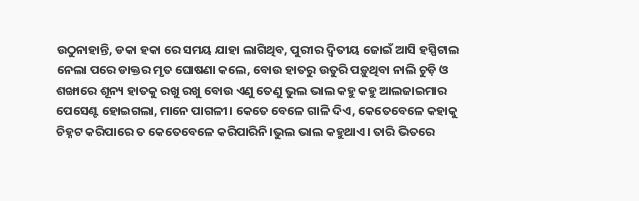ଉଠୁନାହାନ୍ତି, ଡକା ହକା ରେ ସମୟ ଯାହା ଲାଗିଥିବ, ପୁରୀର ଦ୍ୱିତୀୟ ଜୋଇଁ ଆସି ହସ୍ପିଟାଲ ନେଲା ପରେ ଡାକ୍ତର ମୃତ ଘୋଷଣା କଲେ, ବୋଉ ହାତରୁ ଉତୁରି ପଡ଼ୁଥିବା ନାଲି ଚୁଡ଼ି ଓ ଶଙ୍ଖାରେ ଶୂନ୍ୟ ହାତକୁ ରଖୁ ରଖୁ ବୋଉ ଏଣୁ ତେଣୁ ଭୁଲ ଭାଲ କହୁ କହୁ ଆଲଜାଇମାର ପେସେଣ୍ଟ ହୋଇଗଲା, ମାନେ ପାଗଳୀ। କେତେ ବେଳେ ଗାଳି ଦିଏ, କେତେବେଳେ କହାକୁ ଚିହ୍ନଟ କରିପାରେ ତ କେତେବେଳେ କରିପାରିନି।ଭୁଲ ଭାଲ କହୁଥାଏ। ତାରି ଭିତରେ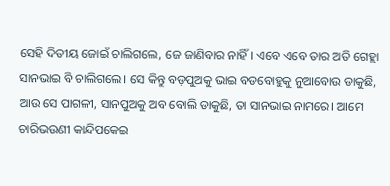ସେହି ଦିତୀୟ ଜୋଇଁ ଚାଲିଗଲେ, ଜେ ଜାଣିବାର ନାହିଁ। ଏବେ ଏବେ ତାର ଅତି ଗେହ୍ଲା ସାନଭାଇ ବି ଚାଲିଗଲେ। ସେ କିନ୍ତୁ ବଡ଼ପୁଅକୁ ଭାଇ ବଡବୋହୁକୁ ନୁଆବୋଉ ଡାକୁଛି, ଆଉ ସେ ପାଗଳୀ, ସାନପୁଅକୁ ଅବ ବୋଲି ଡାକୁଛି, ତା ସାନଭାଇ ନାମରେ। ଆମେ ଚାରିଭଉଣୀ କାନ୍ଦିପକେଇ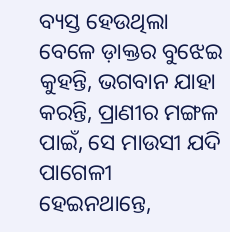ବ୍ୟସ୍ତ ହେଉଥିଲା ବେଳେ ଡ଼ାକ୍ତର ବୁଝେଇ କୁହନ୍ତି, ଭଗବାନ ଯାହା କରନ୍ତି, ପ୍ରାଣୀର ମଙ୍ଗଳ ପାଇଁ, ସେ ମାଉସୀ ଯଦି ପାଗେଳୀ ହେଇନଥାନ୍ତେ,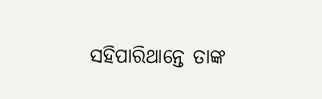ସହିପାରିଥାନ୍ତେ ତାଙ୍କ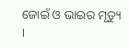ଜୋଇଁ ଓ ଭାଇର ମୃତ୍ୟୁ ।